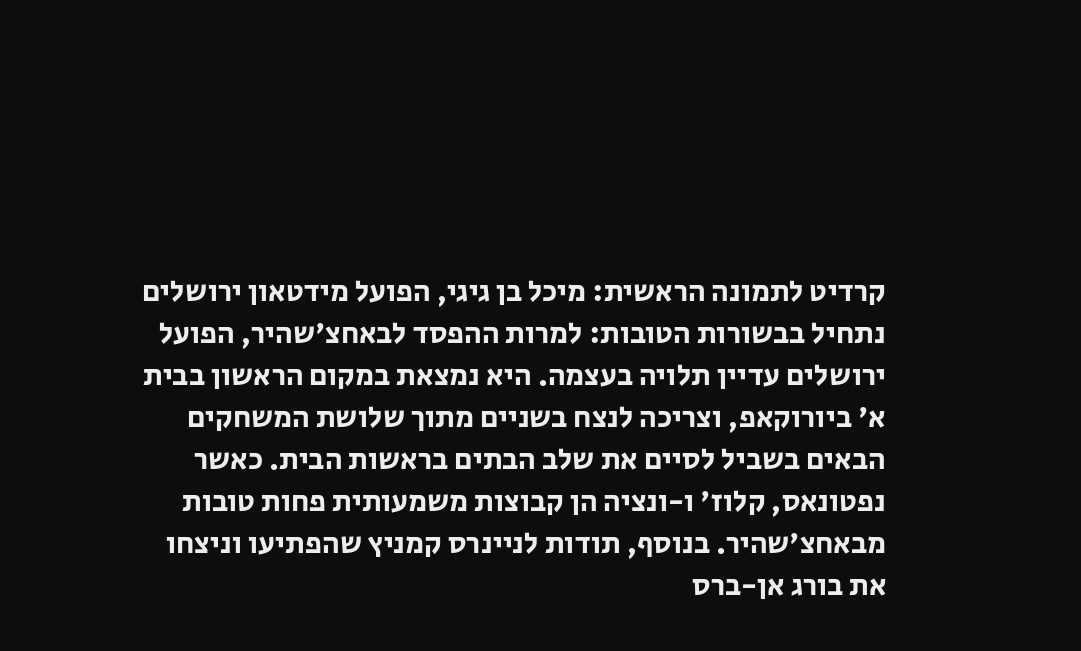קרדיט לתמונה הראשית: מיכל בן גיגי, הפועל מידטאון ירושלים
נתחיל בבשורות הטובות: למרות ההפסד לבאחצ'שהיר, הפועל ירושלים עדיין תלויה בעצמה. היא נמצאת במקום הראשון בבית א' ביורוקאפ, וצריכה לנצח בשניים מתוך שלושת המשחקים הבאים בשביל לסיים את שלב הבתים בראשות הבית. כאשר נפטונאס, קלוז' ו-ונציה הן קבוצות משמעותית פחות טובות מבאחצ'שהיר. בנוסף, תודות לניינרס קמניץ שהפתיעו וניצחו את בורג אן-ברס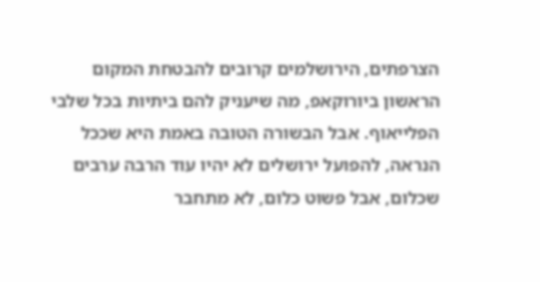הצרפתים, הירושלמים קרובים להבטחת המקום הראשון ביורוקאפ, מה שיעניק להם ביתיות בכל שלבי הפלייאוף. אבל הבשורה הטובה באמת היא שככל הנראה, להפועל ירושלים לא יהיו עוד הרבה ערבים שכלום, אבל פשוט כלום, לא מתחבר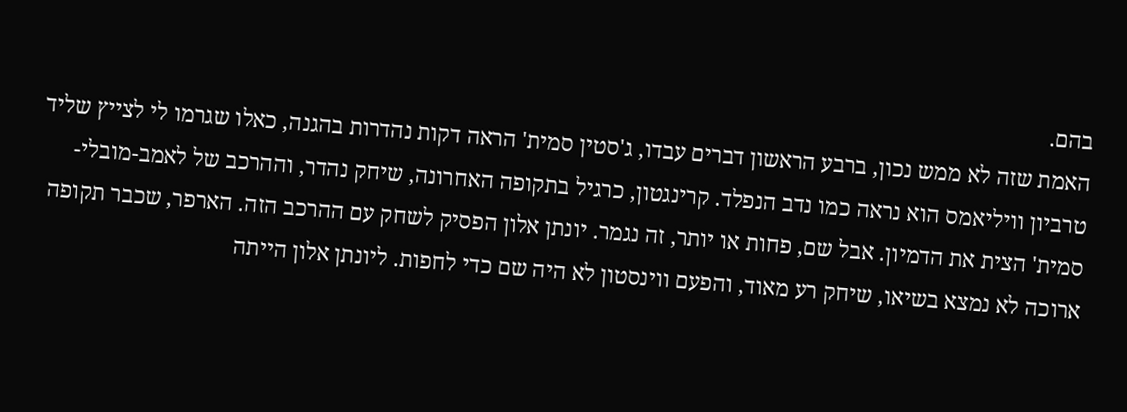בהם.
האמת שזה לא ממש נכון, ברבע הראשון דברים עבדו, ג'סטין סמית' הראה דקות נהדרות בהגנה, כאלו שגרמו לי לצייץ שליד טרביון וויליאמס הוא נראה כמו נדב הנפלד. קרינגטון, כרגיל בתקופה האחרונה, שיחק נהדר, וההרכב של לאמב-מובלי-סמית' הצית את הדמיון. אבל שם, פחות או יותר, זה נגמר. יונתן אלון הפסיק לשחק עם ההרכב הזה. הארפר, שכבר תקופה ארוכה לא נמצא בשיאו, שיחק רע מאוד, והפעם ווינסטון לא היה שם כדי לחפות. ליונתן אלון הייתה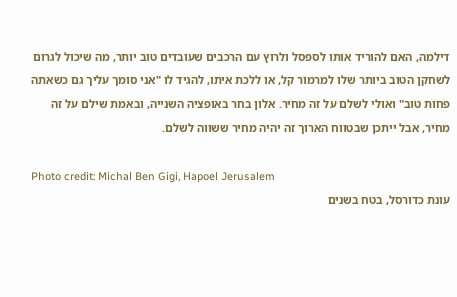דילמה, האם להוריד אותו לספסל ולרוץ עם הרכבים שעובדים טוב יותר, מה שיכול לגרום לשחקן הטוב ביותר שלו למרמור קל, או ללכת איתו, להגיד לו "אני סומך עליך גם כשאתה פחות טוב" ואולי לשלם על זה מחיר. אלון בחר באופציה השנייה, ובאמת שילם על זה מחיר, אבל ייתכן שבטווח הארוך זה יהיה מחיר ששווה לשלם.

Photo credit: Michal Ben Gigi, Hapoel Jerusalem
עונת כדורסל, בטח בשנים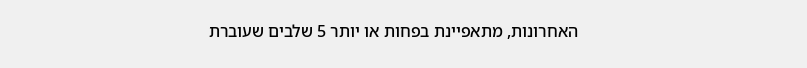האחרונות, מתאפיינת בפחות או יותר 5 שלבים שעוברת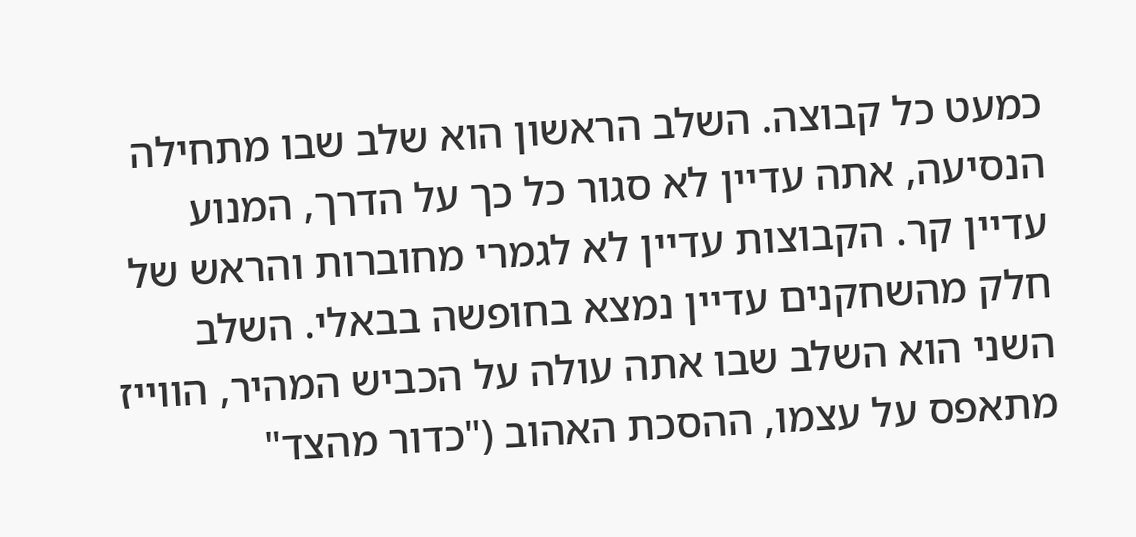כמעט כל קבוצה. השלב הראשון הוא שלב שבו מתחילה הנסיעה, אתה עדיין לא סגור כל כך על הדרך, המנוע עדיין קר. הקבוצות עדיין לא לגמרי מחוברות והראש של חלק מהשחקנים עדיין נמצא בחופשה בבאלי. השלב השני הוא השלב שבו אתה עולה על הכביש המהיר, הווייז מתאפס על עצמו, ההסכת האהוב ("כדור מהצד"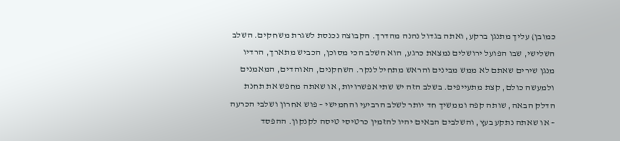כמובן) עליך מתנגן ברקע, ואתה בגדול נהנה מהדרך. הקבוצה נכנסת לשגרת משחקים. השלב השלישי, שבו הפועל ירושלים נמצאת כרגע, הוא השלב הכי מסוכן, הכביש מתארך, הרדיו מנגן שירים שאתם לא ממש מבינים והראש מתחיל לנקר. השחקנים, האוהדים, המאמנים ולמעשה כולם, קצת מתעייפים. בשלב הזה יש שתי אפשרויות, או שאתה מחפש את תחנת הדלק הבאה, שותה קפה וממשיך חד יותר לשלב הרביעי והחמישי – פוש אחרון ושלבי הכרעה – או שאתה נתקע בעץ, והשלבים הבאים יהיו להזמין כרטיסי טיסה לקנקון. ההפסד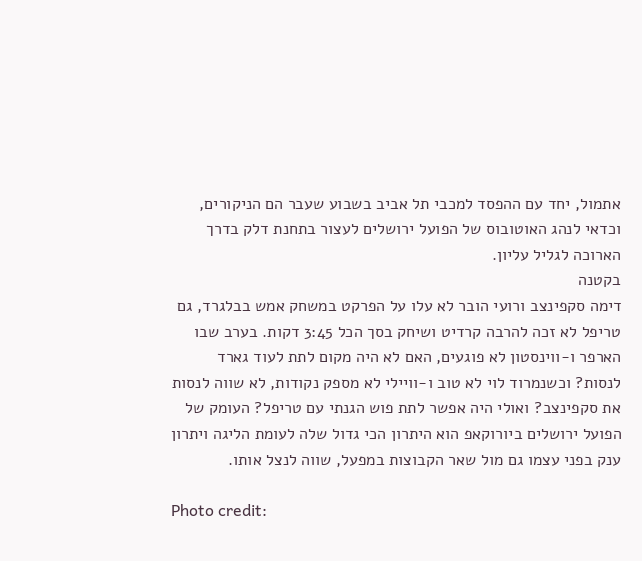אתמול, יחד עם ההפסד למכבי תל אביב בשבוע שעבר הם הניקורים, וכדאי לנהג האוטובוס של הפועל ירושלים לעצור בתחנת דלק בדרך הארוכה לגליל עליון.
בקטנה
דימה סקפינצב ורועי הובר לא עלו על הפרקט במשחק אמש בבלגרד, גם טריפל לא זכה להרבה קרדיט ושיחק בסך הכל 3:45 דקות. בערב שבו הארפר ו-ווינסטון לא פוגעים, האם לא היה מקום לתת לעוד גארד לנסות? וכשנמרוד לוי לא טוב ו-וויילי לא מספק נקודות, לא שווה לנסות את סקפינצב? ואולי היה אפשר לתת פוש הגנתי עם טריפל? העומק של הפועל ירושלים ביורוקאפ הוא היתרון הכי גדול שלה לעומת הליגה ויתרון ענק בפני עצמו גם מול שאר הקבוצות במפעל, שווה לנצל אותו.

Photo credit: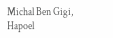Michal Ben Gigi, Hapoel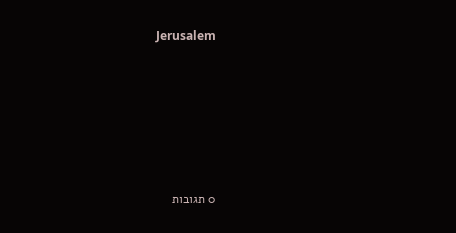Jerusalem






0 תגובות